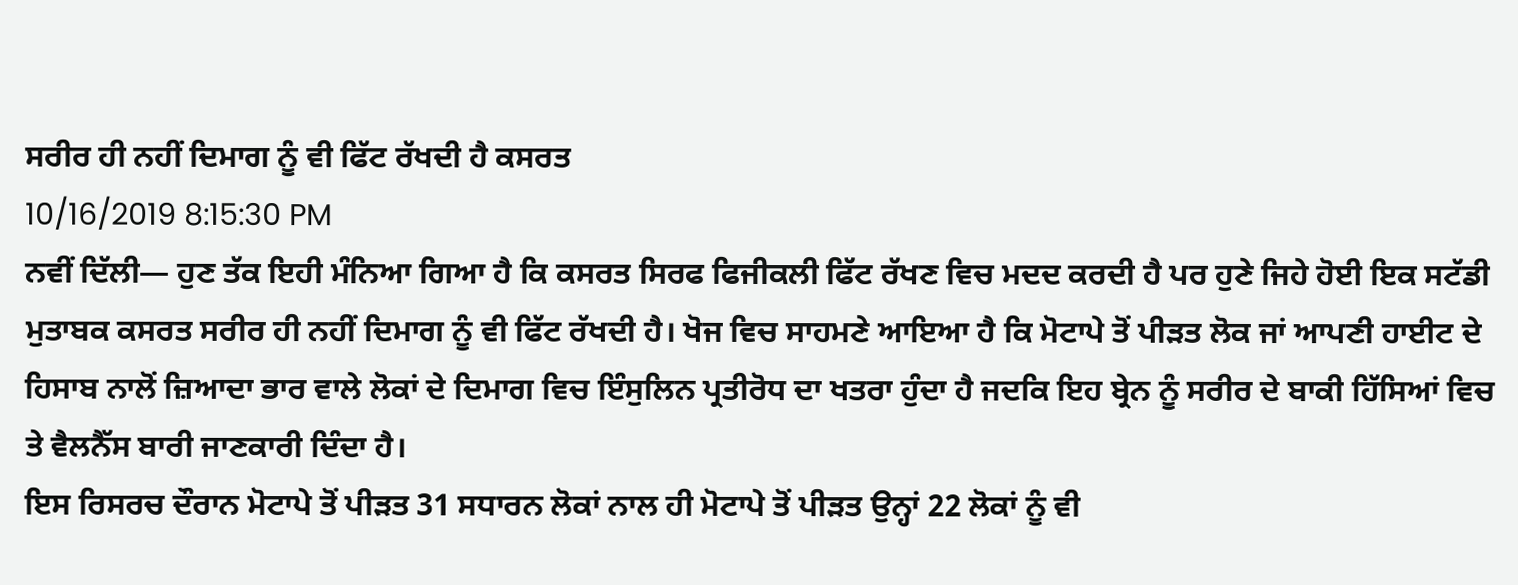ਸਰੀਰ ਹੀ ਨਹੀਂ ਦਿਮਾਗ ਨੂੰ ਵੀ ਫਿੱਟ ਰੱਖਦੀ ਹੈ ਕਸਰਤ
10/16/2019 8:15:30 PM
ਨਵੀਂ ਦਿੱਲੀ— ਹੁਣ ਤੱਕ ਇਹੀ ਮੰਨਿਆ ਗਿਆ ਹੈ ਕਿ ਕਸਰਤ ਸਿਰਫ ਫਿਜੀਕਲੀ ਫਿੱਟ ਰੱਖਣ ਵਿਚ ਮਦਦ ਕਰਦੀ ਹੈ ਪਰ ਹੁਣੇ ਜਿਹੇ ਹੋਈ ਇਕ ਸਟੱਡੀ ਮੁਤਾਬਕ ਕਸਰਤ ਸਰੀਰ ਹੀ ਨਹੀਂ ਦਿਮਾਗ ਨੂੰ ਵੀ ਫਿੱਟ ਰੱਖਦੀ ਹੈ। ਖੋਜ ਵਿਚ ਸਾਹਮਣੇ ਆਇਆ ਹੈ ਕਿ ਮੋਟਾਪੇ ਤੋਂ ਪੀੜਤ ਲੋਕ ਜਾਂ ਆਪਣੀ ਹਾਈਟ ਦੇ ਹਿਸਾਬ ਨਾਲੋਂ ਜ਼ਿਆਦਾ ਭਾਰ ਵਾਲੇ ਲੋਕਾਂ ਦੇ ਦਿਮਾਗ ਵਿਚ ਇੰਸੁਲਿਨ ਪ੍ਰਤੀਰੋਧ ਦਾ ਖਤਰਾ ਹੁੰਦਾ ਹੈ ਜਦਕਿ ਇਹ ਬ੍ਰੇਨ ਨੂੰ ਸਰੀਰ ਦੇ ਬਾਕੀ ਹਿੱਸਿਆਂ ਵਿਚ ਤੇ ਵੈਲਨੈੱਸ ਬਾਰੀ ਜਾਣਕਾਰੀ ਦਿੰਦਾ ਹੈ।
ਇਸ ਰਿਸਰਚ ਦੌਰਾਨ ਮੋਟਾਪੇ ਤੋਂ ਪੀੜਤ 31 ਸਧਾਰਨ ਲੋਕਾਂ ਨਾਲ ਹੀ ਮੋਟਾਪੇ ਤੋਂ ਪੀੜਤ ਉਨ੍ਹਾਂ 22 ਲੋਕਾਂ ਨੂੰ ਵੀ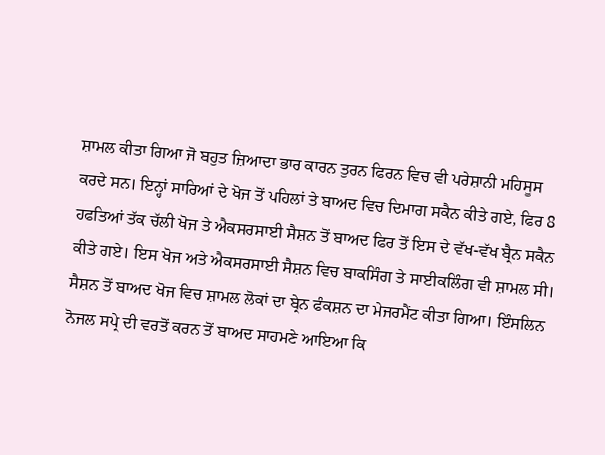ਸ਼ਾਮਲ ਕੀਤਾ ਗਿਆ ਜੋ ਬਹੁਤ ਜ਼ਿਆਦਾ ਭਾਰ ਕਾਰਨ ਤੁਰਨ ਫਿਰਨ ਵਿਚ ਵੀ ਪਰੇਸ਼ਾਨੀ ਮਹਿਸੂਸ ਕਰਦੇ ਸਨ। ਇਨ੍ਹਾਂ ਸਾਰਿਆਂ ਦੇ ਖੋਜ ਤੋਂ ਪਹਿਲਾਂ ਤੇ ਬਾਅਦ ਵਿਚ ਦਿਮਾਗ ਸਕੈਨ ਕੀਤੇ ਗਏ, ਫਿਰ 8 ਹਫਤਿਆਂ ਤੱਕ ਚੱਲੀ ਖੋਜ ਤੇ ਐਕਸਰਸਾਈ ਸੈਸ਼ਨ ਤੋਂ ਬਾਅਦ ਫਿਰ ਤੋਂ ਇਸ ਦੇ ਵੱਖ-ਵੱਖ ਬ੍ਰੈਨ ਸਕੈਨ ਕੀਤੇ ਗਏ। ਇਸ ਖੋਜ ਅਤੇ ਐਕਸਰਸਾਈ ਸੈਸ਼ਨ ਵਿਚ ਬਾਕਸਿੰਗ ਤੇ ਸਾਈਕਲਿੰਗ ਵੀ ਸ਼ਾਮਲ ਸੀ।
ਸੈਸ਼ਨ ਤੋਂ ਬਾਅਦ ਖੋਜ ਵਿਚ ਸ਼ਾਮਲ ਲੋਕਾਂ ਦਾ ਬ੍ਰੇਨ ਫੰਕਸ਼ਨ ਦਾ ਮੇਜਰਮੈਂਟ ਕੀਤਾ ਗਿਆ। ਇੰਸਲਿਨ ਨੋਜਲ ਸਪ੍ਰੇ ਦੀ ਵਰਤੋਂ ਕਰਨ ਤੋਂ ਬਾਅਦ ਸਾਹਮਣੇ ਆਇਆ ਕਿ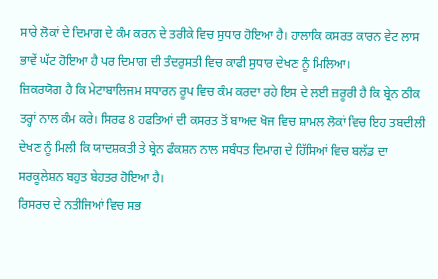ਸਾਰੇ ਲੋਕਾਂ ਦੇ ਦਿਮਾਗ ਦੇ ਕੰਮ ਕਰਨ ਦੇ ਤਰੀਕੇ ਵਿਚ ਸੁਧਾਰ ਹੋਇਆ ਹੈ। ਹਾਲਾਕਿ ਕਸਰਤ ਕਾਰਨ ਵੇਟ ਲਾਸ ਭਾਵੇਂ ਘੱਟ ਹੋਇਆ ਹੈ ਪਰ ਦਿਮਾਗ ਦੀ ਤੰਦਰੁਸਤੀ ਵਿਚ ਕਾਫੀ ਸੁਧਾਰ ਦੇਖਣ ਨੂੰ ਮਿਲਿਆ।
ਜ਼ਿਕਰਯੋਗ ਹੈ ਕਿ ਮੇਟਾਬਾਲਿਜਮ ਸਧਾਰਨ ਰੂਪ ਵਿਚ ਕੰਮ ਕਰਦਾ ਰਹੇ ਇਸ ਦੇ ਲਈ ਜ਼ਰੂਰੀ ਹੈ ਕਿ ਬ੍ਰੇਨ ਠੀਕ ਤਰ੍ਹਾਂ ਨਾਲ ਕੰਮ ਕਰੇ। ਸਿਰਫ 8 ਹਫਤਿਆਂ ਦੀ ਕਸਰਤ ਤੋਂ ਬਾਅਦ ਖੋਜ ਵਿਚ ਸ਼ਾਮਲ ਲੋਕਾਂ ਵਿਚ ਇਹ ਤਬਦੀਲੀ ਦੇਖਣ ਨੂੰ ਮਿਲੀ ਕਿ ਯਾਦਸ਼ਕਤੀ ਤੇ ਬ੍ਰੇਨ ਫੰਕਸ਼ਨ ਨਾਲ ਸਬੰਧਤ ਦਿਮਾਗ ਦੇ ਹਿੱਸਿਆਂ ਵਿਚ ਬਲੱਡ ਦਾ ਸਰਕੂਲੇਸ਼ਨ ਬਹੁਤ ਬੇਹਤਰ ਹੋਇਆ ਹੈ।
ਰਿਸਰਚ ਦੇ ਨਤੀਜਿਆਂ ਵਿਚ ਸਭ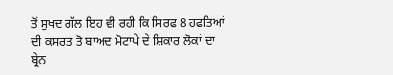ਤੋਂ ਸੁਖਦ ਗੱਲ ਇਹ ਵੀ ਰਹੀ ਕਿ ਸਿਰਫ 8 ਹਫਤਿਆਂ ਦੀ ਕਸਰਤ ਤੋ ਬਾਅਦ ਮੋਟਾਪੇ ਦੇ ਸ਼ਿਕਾਰ ਲੋਕਾਂ ਦਾ ਬ੍ਰੇਨ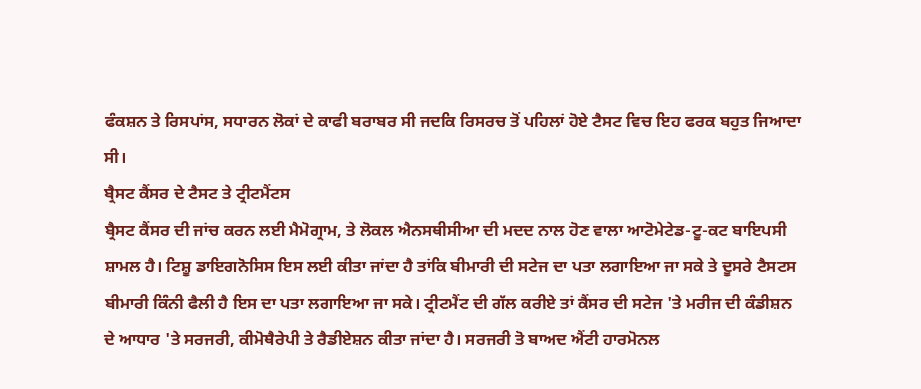ਫੰਕਸ਼ਨ ਤੇ ਰਿਸਪਾਂਸ, ਸਧਾਰਨ ਲੋਕਾਂ ਦੇ ਕਾਫੀ ਬਰਾਬਰ ਸੀ ਜਦਕਿ ਰਿਸਰਚ ਤੋਂ ਪਹਿਲਾਂ ਹੋਏ ਟੈਸਟ ਵਿਚ ਇਹ ਫਰਕ ਬਹੁਤ ਜਿਆਦਾ ਸੀ।
ਬ੍ਰੈਸਟ ਕੈਂਸਰ ਦੇ ਟੈਸਟ ਤੇ ਟ੍ਰੀਟਮੈਂਟਸ
ਬ੍ਰੈਸਟ ਕੈਂਸਰ ਦੀ ਜਾਂਚ ਕਰਨ ਲਈ ਮੈਮੋਗ੍ਰਾਮ, ਤੇ ਲੋਕਲ ਐਨਸਥੀਸੀਆ ਦੀ ਮਦਦ ਨਾਲ ਹੋਣ ਵਾਲਾ ਆਟੋਮੇਟੇਡ-ਟੂ-ਕਟ ਬਾਇਪਸੀ ਸ਼ਾਮਲ ਹੈ। ਟਿਸ਼ੂ ਡਾਇਗਨੋਸਿਸ ਇਸ ਲਈ ਕੀਤਾ ਜਾਂਦਾ ਹੈ ਤਾਂਕਿ ਬੀਮਾਰੀ ਦੀ ਸਟੇਜ ਦਾ ਪਤਾ ਲਗਾਇਆ ਜਾ ਸਕੇ ਤੇ ਦੂਸਰੇ ਟੈਸਟਸ ਬੀਮਾਰੀ ਕਿੰਨੀ ਫੈਲੀ ਹੈ ਇਸ ਦਾ ਪਤਾ ਲਗਾਇਆ ਜਾ ਸਕੇ। ਟ੍ਰੀਟਮੈਂਟ ਦੀ ਗੱਲ ਕਰੀਏ ਤਾਂ ਕੈਂਸਰ ਦੀ ਸਟੇਜ 'ਤੇ ਮਰੀਜ ਦੀ ਕੰਡੀਸ਼ਨ ਦੇ ਆਧਾਰ 'ਤੇ ਸਰਜਰੀ, ਕੀਮੋਥੈਰੇਪੀ ਤੇ ਰੈਡੀਏਸ਼ਨ ਕੀਤਾ ਜਾਂਦਾ ਹੈ। ਸਰਜਰੀ ਤੋ ਬਾਅਦ ਐਂਟੀ ਹਾਰਮੋਨਲ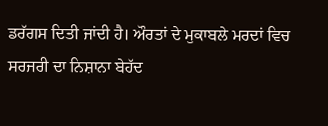ਡਰੱਗਸ ਦਿਤੀ ਜਾਂਦੀ ਹੈ। ਔਰਤਾਂ ਦੇ ਮੁਕਾਬਲੇ ਮਰਦਾਂ ਵਿਚ ਸਰਜਰੀ ਦਾ ਨਿਸ਼ਾਨਾ ਬੇਹੱਦ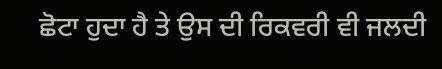ਛੋਟਾ ਹੁਦਾ ਹੈ ਤੇ ਉਸ ਦੀ ਰਿਕਵਰੀ ਵੀ ਜਲਦੀ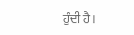ਹੁੰਦੀ ਹੈ।